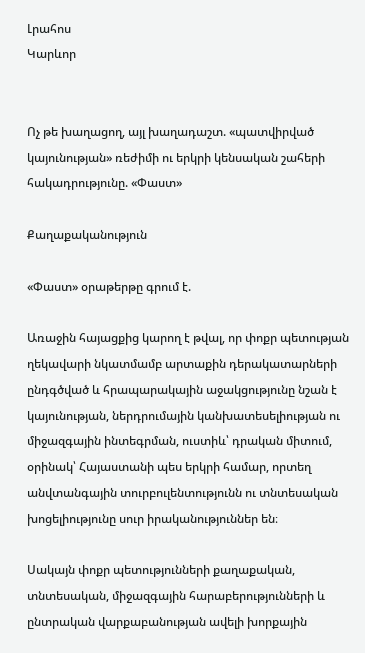Լրահոս
Կարևոր


Ոչ թե խաղացող, այլ խաղադաշտ. «պատվիրված կայունության» ռեժիմի ու երկրի կենսական շահերի հակադրությունը. «Փաստ»

Քաղաքականություն

«Փաստ» օրաթերթը գրում է.

Առաջին հայացքից կարող է թվալ, որ փոքր պետության ղեկավարի նկատմամբ արտաքին դերակատարների ընդգծված և հրապարակային աջակցությունը նշան է կայունության, ներդրումային կանխատեսելիության ու միջազգային ինտեգրման, ուստիև՝ դրական միտում, օրինակ՝ Հայաստանի պես երկրի համար, որտեղ անվտանգային տուրբուլենտությունն ու տնտեսական խոցելիությունը սուր իրականություններ են։

Սակայն փոքր պետությունների քաղաքական, տնտեսական, միջազգային հարաբերությունների և ընտրական վարքաբանության ավելի խորքային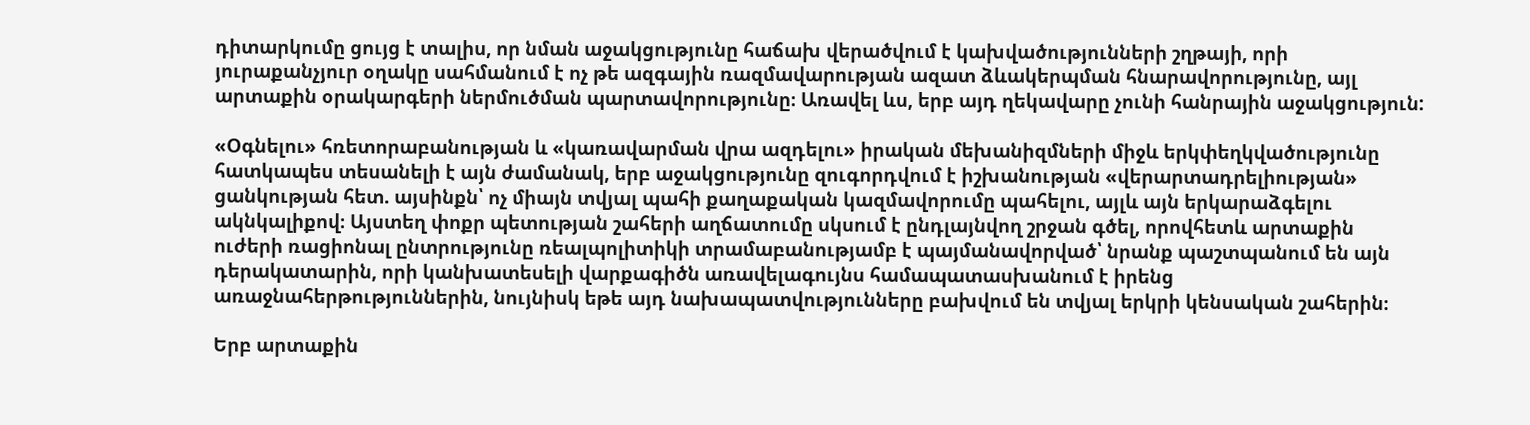դիտարկումը ցույց է տալիս, որ նման աջակցությունը հաճախ վերածվում է կախվածությունների շղթայի, որի յուրաքանչյուր օղակը սահմանում է ոչ թե ազգային ռազմավարության ազատ ձևակերպման հնարավորությունը, այլ արտաքին օրակարգերի ներմուծման պարտավորությունը։ Առավել ևս, երբ այդ ղեկավարը չունի հանրային աջակցություն:

«Օգնելու» հռետորաբանության և «կառավարման վրա ազդելու» իրական մեխանիզմների միջև երկփեղկվածությունը հատկապես տեսանելի է այն ժամանակ, երբ աջակցությունը զուգորդվում է իշխանության «վերարտադրելիության» ցանկության հետ. այսինքն՝ ոչ միայն տվյալ պահի քաղաքական կազմավորումը պահելու, այլև այն երկարաձգելու ակնկալիքով։ Այստեղ փոքր պետության շահերի աղճատումը սկսում է ընդլայնվող շրջան գծել, որովհետև արտաքին ուժերի ռացիոնալ ընտրությունը ռեալպոլիտիկի տրամաբանությամբ է պայմանավորված՝ նրանք պաշտպանում են այն դերակատարին, որի կանխատեսելի վարքագիծն առավելագույնս համապատասխանում է իրենց առաջնահերթություններին, նույնիսկ եթե այդ նախապատվությունները բախվում են տվյալ երկրի կենսական շահերին։

Երբ արտաքին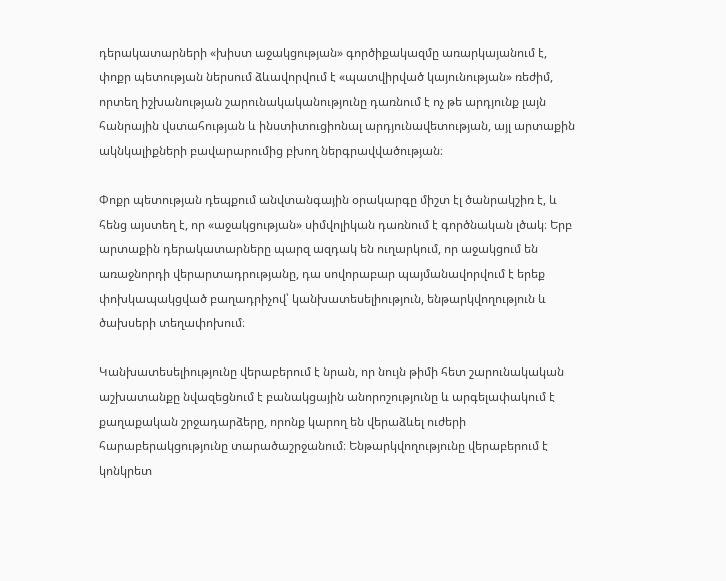դերակատարների «խիստ աջակցության» գործիքակազմը առարկայանում է, փոքր պետության ներսում ձևավորվում է «պատվիրված կայունության» ռեժիմ, որտեղ իշխանության շարունակականությունը դառնում է ոչ թե արդյունք լայն հանրային վստահության և ինստիտուցիոնալ արդյունավետության, այլ արտաքին ակնկալիքների բավարարումից բխող ներգրավվածության։

Փոքր պետության դեպքում անվտանգային օրակարգը միշտ էլ ծանրակշիռ է, և հենց այստեղ է, որ «աջակցության» սիմվոլիկան դառնում է գործնական լծակ։ Երբ արտաքին դերակատարները պարզ ազդակ են ուղարկում, որ աջակցում են առաջնորդի վերարտադրությանը, դա սովորաբար պայմանավորվում է երեք փոխկապակցված բաղադրիչով՝ կանխատեսելիություն, ենթարկվողություն և ծախսերի տեղափոխում։

Կանխատեսելիությունը վերաբերում է նրան, որ նույն թիմի հետ շարունակական աշխատանքը նվազեցնում է բանակցային անորոշությունը և արգելափակում է քաղաքական շրջադարձերը, որոնք կարող են վերաձևել ուժերի հարաբերակցությունը տարածաշրջանում։ Ենթարկվողությունը վերաբերում է կոնկրետ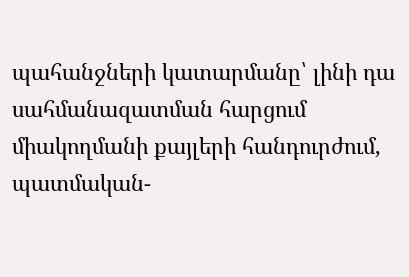պահանջների կատարմանը՝ լինի դա սահմանազատման հարցում միակողմանի քայլերի հանդուրժում, պատմական-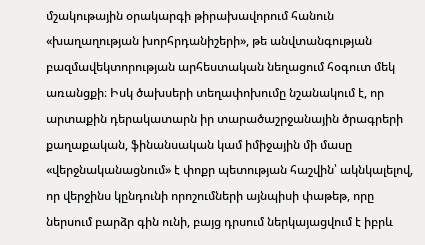մշակութային օրակարգի թիրախավորում հանուն «խաղաղության խորհրդանիշերի», թե անվտանգության բազմավեկտորության արհեստական նեղացում հօգուտ մեկ առանցքի։ Իսկ ծախսերի տեղափոխումը նշանակում է, որ արտաքին դերակատարն իր տարածաշրջանային ծրագրերի քաղաքական, ֆինանսական կամ իմիջային մի մասը «վերջնականացնում» է փոքր պետության հաշվին՝ ակնկալելով, որ վերջինս կընդունի որոշումների այնպիսի փաթեթ, որը ներսում բարձր գին ունի, բայց դրսում ներկայացվում է իբրև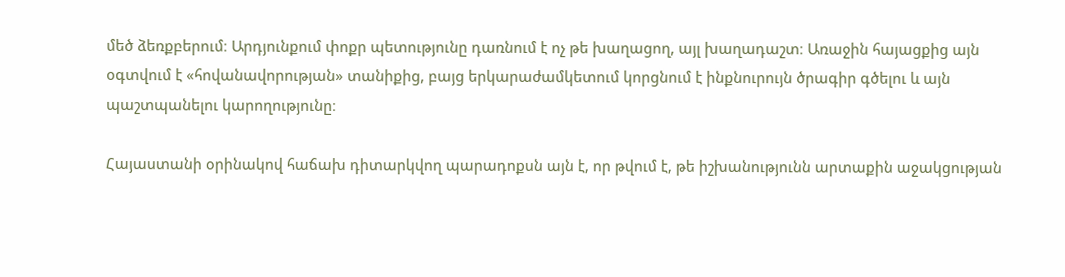մեծ ձեռքբերում։ Արդյունքում փոքր պետությունը դառնում է ոչ թե խաղացող, այլ խաղադաշտ։ Առաջին հայացքից այն օգտվում է «հովանավորության» տանիքից, բայց երկարաժամկետում կորցնում է ինքնուրույն ծրագիր գծելու և այն պաշտպանելու կարողությունը։

Հայաստանի օրինակով հաճախ դիտարկվող պարադոքսն այն է, որ թվում է, թե իշխանությունն արտաքին աջակցության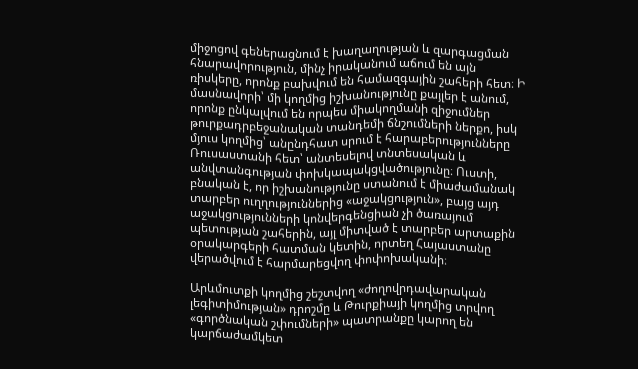միջոցով գեներացնում է խաղաղության և զարգացման հնարավորություն, մինչ իրականում աճում են այն ռիսկերը, որոնք բախվում են համազգային շահերի հետ։ Ի մասնավորի՝ մի կողմից իշխանությունը քայլեր է անում, որոնք ընկալվում են որպես միակողմանի զիջումներ թուրքադրբեջանական տանդեմի ճնշումների ներքո, իսկ մյուս կողմից՝ անընդհատ սրում է հարաբերությունները Ռուսաստանի հետ՝ անտեսելով տնտեսական և անվտանգության փոխկապակցվածությունը։ Ուստի, բնական է, որ իշխանությունը ստանում է միաժամանակ տարբեր ուղղություններից «աջակցություն», բայց այդ աջակցությունների կոնվերգենցիան չի ծառայում պետության շահերին, այլ միտված է տարբեր արտաքին օրակարգերի հատման կետին, որտեղ Հայաստանը վերածվում է հարմարեցվող փոփոխականի։

Արևմուտքի կողմից շեշտվող «ժողովրդավարական լեգիտիմության» դրոշմը և Թուրքիայի կողմից տրվող «գործնական շփումների» պատրանքը կարող են կարճաժամկետ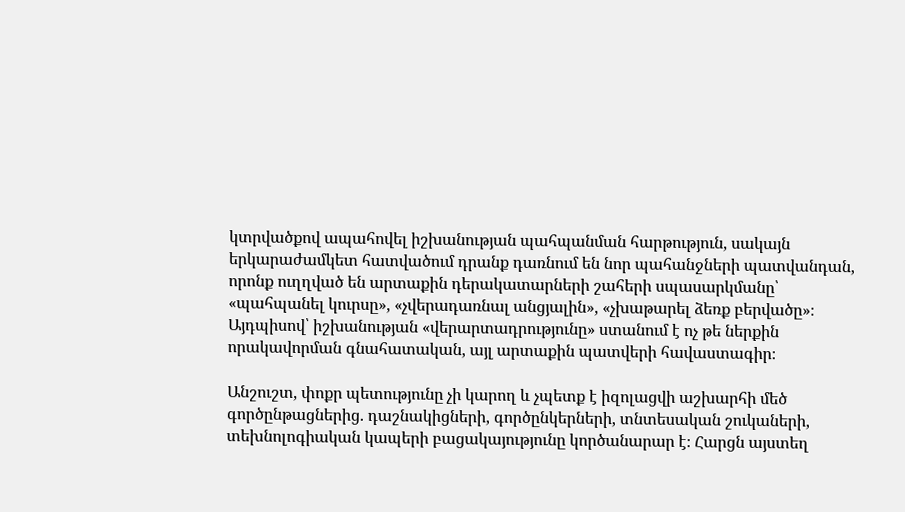կտրվածքով ապահովել իշխանության պահպանման հարթություն, սակայն երկարաժամկետ հատվածում դրանք դառնում են նոր պահանջների պատվանդան, որոնք ուղղված են արտաքին դերակատարների շահերի սպասարկմանը՝ «պահպանել կուրսը», «չվերադառնալ անցյալին», «չխաթարել ձեռք բերվածը»։ Այդպիսով՝ իշխանության «վերարտադրությունը» ստանում է ոչ թե ներքին որակավորման գնահատական, այլ արտաքին պատվերի հավաստագիր։

Անշուշտ, փոքր պետությունը չի կարող և չպետք է իզոլացվի աշխարհի մեծ գործընթացներից. դաշնակիցների, գործընկերների, տնտեսական շուկաների, տեխնոլոգիական կապերի բացակայությունը կործանարար է։ Հարցն այստեղ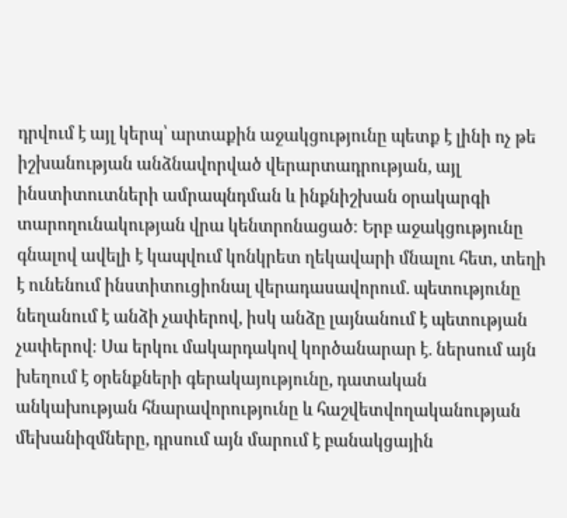դրվում է այլ կերպ՝ արտաքին աջակցությունը պետք է լինի ոչ թե իշխանության անձնավորված վերարտադրության, այլ ինստիտուտների ամրապնդման և ինքնիշխան օրակարգի տարողունակության վրա կենտրոնացած։ Երբ աջակցությունը գնալով ավելի է կապվում կոնկրետ ղեկավարի մնալու հետ, տեղի է ունենում ինստիտուցիոնալ վերադասավորում. պետությունը նեղանում է անձի չափերով, իսկ անձը լայնանում է պետության չափերով։ Սա երկու մակարդակով կործանարար է. ներսում այն խեղում է օրենքների գերակայությունը, դատական անկախության հնարավորությունը և հաշվետվողականության մեխանիզմները, դրսում այն մարում է բանակցային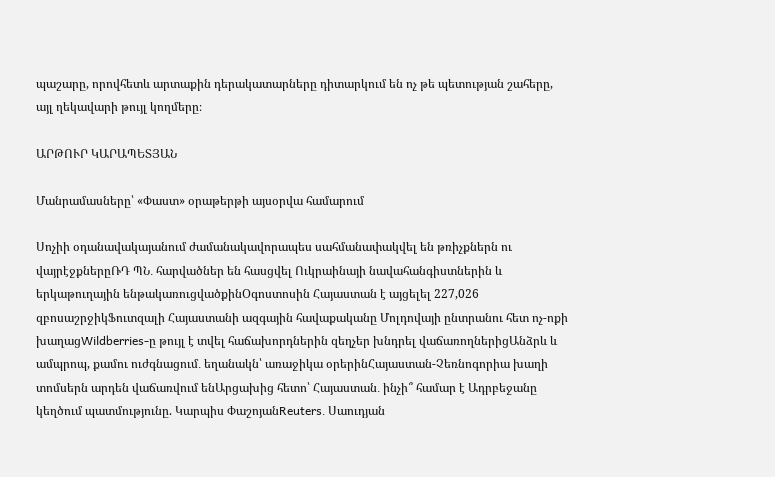պաշարը, որովհետև արտաքին դերակատարները դիտարկում են ոչ թե պետության շահերը, այլ ղեկավարի թույլ կողմերը։

ԱՐԹՈՒՐ ԿԱՐԱՊԵՏՅԱՆ

Մանրամասները՝ «Փաստ» օրաթերթի այսօրվա համարում

Սոչիի օդանավակայանում ժամանակավորապես սահմանափակվել են թռիչքներն ու վայրէջքներըՌԴ ՊՆ․ հարվածներ են հասցվել Ուկրաինայի նավահանգիստներին և երկաթուղային ենթակառուցվածքինՕգոստոսին Հայաստան է այցելել 227,026 զբոսաշրջիկՖուտզալի Հայաստանի ազգային հավաքականը Մոլդովայի ընտրանու հետ ոչ-ոքի խաղացWildberries-ը թույլ է տվել հաճախորդներին զեղչեր խնդրել վաճառողներիցԱնձրև և ամպրոպ, քամու ուժգնացում․ եղանակն՝ առաջիկա օրերինՀայաստան-Չեռնոգորիա խաղի տոմսերն արդեն վաճառվում ենԱրցախից հետո՝ Հայաստան․ ինչի՞ համար է Ադրբեջանը կեղծում պատմությունը. Կարպիս ՓաշոյանReuters․ Սաուդյան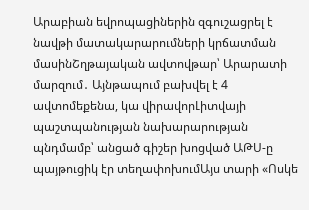Արաբիան եվրոպացիներին զգուշացրել է նավթի մատակարարումների կրճատման մասինՇղթայական ավտովթար՝ Արարատի մարզում․ Այնթապում բախվել է 4 ավտոմեքենա, կա վիրավորԼիտվայի պաշտպանության նախարարության պնդմամբ՝ անցած գիշեր խոցված ԱԹՍ-ը պայթուցիկ էր տեղափոխումԱյս տարի «Ոսկե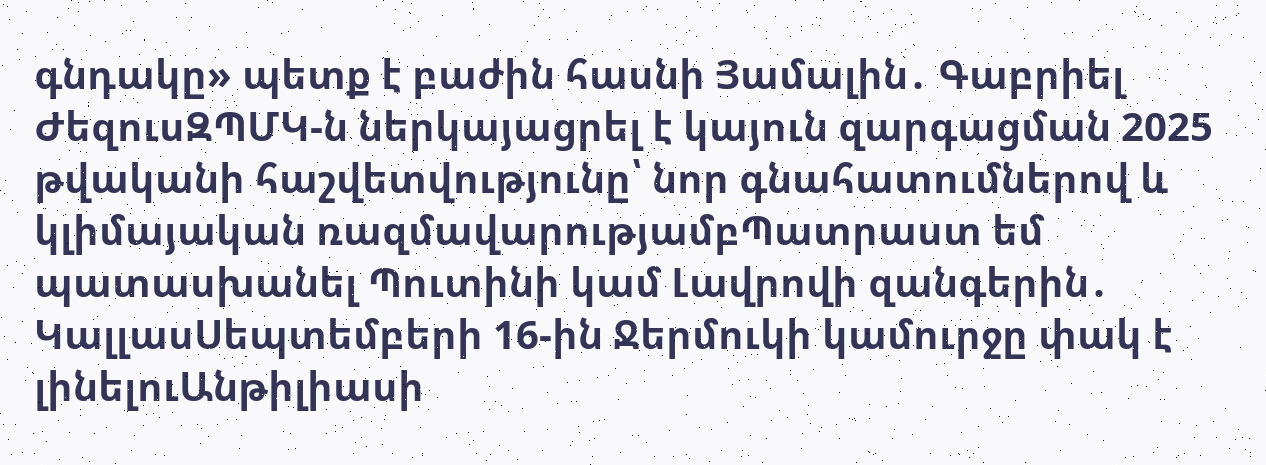գնդակը» պետք է բաժին հասնի Յամալին․ Գաբրիել ԺեզուսԶՊՄԿ-ն ներկայացրել է կայուն զարգացման 2025 թվականի հաշվետվությունը՝ նոր գնահատումներով և կլիմայական ռազմավարությամբՊատրաստ եմ պատասխանել Պուտինի կամ Լավրովի զանգերին․ ԿալլասՍեպտեմբերի 16-ին Ջերմուկի կամուրջը փակ է լինելուԱնթիլիասի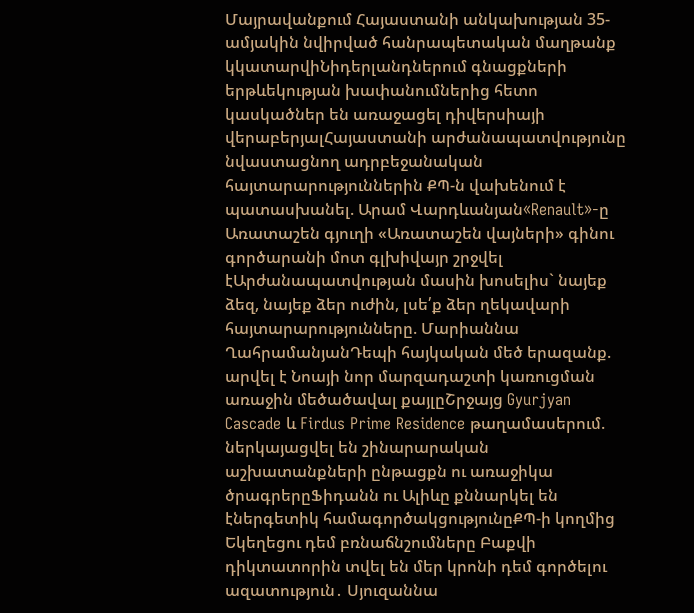Մայրավանքում Հայաստանի անկախության 35-ամյակին նվիրված հանրապետական մաղթանք կկատարվիՆիդերլանդներում գնացքների երթևեկության խափանումներից հետո կասկածներ են առաջացել դիվերսիայի վերաբերյալՀայաստանի արժանապատվությունը նվաստացնող ադրբեջանական հայտարարություններին ՔՊ-ն վախենում է պատասխանել. Արամ Վարդևանյան«Renault»-ը Առատաշեն գյուղի «Առատաշեն վայների» գինու գործարանի մոտ գլխիվայր շրջվել էԱրժանապատվության մասին խոսելիս` նայեք ձեզ, նայեք ձեր ուժին, լսե՛ք ձեր ղեկավարի հայտարարությունները. Մարիաննա ՂահրամանյանԴեպի հայկական մեծ երազանք. արվել է Նոայի նոր մարզադաշտի կառուցման առաջին մեծածավալ քայլըՇրջայց Gyurjyan Cascade և Firdus Prime Residence թաղամասերում. ներկայացվել են շինարարական աշխատանքների ընթացքն ու առաջիկա ծրագրերըՖիդանն ու Ալիևը քննարկել են էներգետիկ համագործակցությունըՔՊ-ի կողմից Եկեղեցու դեմ բռնաճնշումները Բաքվի դիկտատորին տվել են մեր կրոնի դեմ գործելու ազատություն․ Սյուզաննա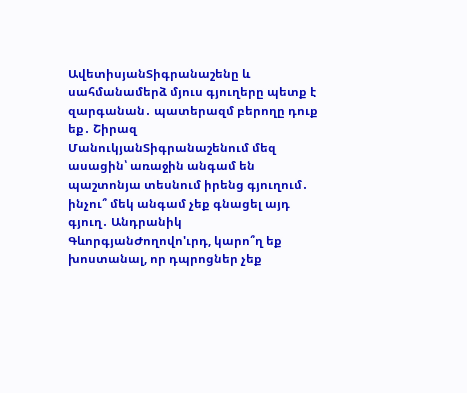ԱվետիսյանՏիգրանաշենը և սահմանամերձ մյուս գյուղերը պետք է զարգանան․ պատերազմ բերողը դուք եք․ Շիրազ ՄանուկյանՏիգրանաշենում մեզ ասացին՝ առաջին անգամ են պաշտոնյա տեսնում իրենց գյուղում․ ինչու՞ մեկ անգամ չեք գնացել այդ գյուղ․ Անդրանիկ ԳևորգյանԺողովո'ւրդ, կարո՞ղ եք խոստանալ, որ դպրոցներ չեք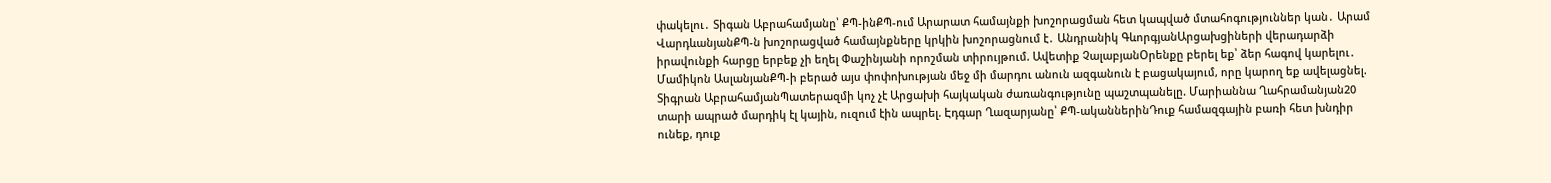փակելու․ Տիգան Աբրահամյանը՝ ՔՊ-ինՔՊ-ում Արարատ համայնքի խոշորացման հետ կապված մտահոգություններ կան․ Արամ ՎարդևանյանՔՊ-ն խոշորացված համայնքները կրկին խոշորացնում է․ Անդրանիկ ԳևորգյանԱրցախցիների վերադարձի իրավունքի հարցը երբեք չի եղել Փաշինյանի որոշման տիրույթում. Ավետիք ՉալաբյանՕրենքը բերել եք՝ ձեր հագով կարելու․ Մամիկոն ԱսլանյանՔՊ-ի բերած այս փոփոխության մեջ մի մարդու անուն ազգանուն է բացակայում, որը կարող եք ավելացնել. Տիգրան ԱբրահամյանՊատերազմի կոչ չէ Արցախի հայկական ժառանգությունը պաշտպանելը. Մարիաննա Ղահրամանյան20 տարի ապրած մարդիկ էլ կային, ուզում էին ապրել. Էդգար Ղազարյանը՝ ՔՊ-ականներինԴուք համազգային բառի հետ խնդիր ունեք, դուք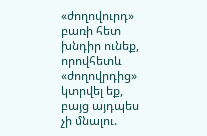«ժողովուրդ» բառի հետ խնդիր ունեք, որովհետև «ժողովրդից» կտրվել եք, բայց այդպես չի մնալու.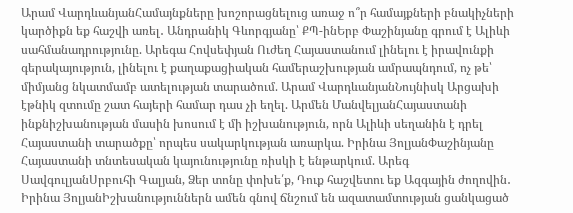Արամ ՎարդևանյանՀամայնքները խոշորացնելուց առաջ ո՞ր համայքների բնակիչների կարծիքն եք հաշվի առել․ Անդրանիկ Գևորգյանը՝ ՔՊ-ինԵրբ Փաշինյանը գրում է Ալիևի սահմանադրությունը. Արեգա Հովսեփյան Ուժեղ Հայաստանում լինելու է իրավունքի գերակայություն, լինելու է քաղաքացիական համերաշխության ամրապնդում, ոչ թե՝ միմյանց նկատմամբ ատելության տարածում. Արամ ՎարդևանյանՆույնիսկ Արցախի էթնիկ զտումը շատ հայերի համար դաս չի եղել. Արմեն ՄանվելյանՀայաստանի ինքնիշխանության մասին խոսում է մի իշխանություն, որն Ալիևի սեղանին է դրել Հայաստանի տարածքը՝ որպես սակարկության առարկա. Իրինա ՅոլյանՓաշինյանը Հայաստանի տնտեսական կայունությունը ռիսկի է ենթարկում. Արեգ ՍավգուլյանՍրբուհի Գալյան, Ձեր տոնը փոխե՛ք, Դուք հաշվետու եք Ազգային ժողովին․ Իրինա ՅոլյանԻշխանություններն ամեն գնով ճնշում են ազատամտության ցանկացած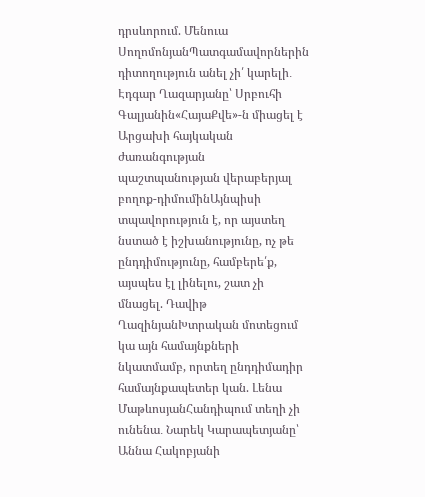դրսևորում. Մենուա ՍողոմոնյանՊատգամավորներին դիտողություն անել չի՛ կարելի․ Էդգար Ղազարյանը՝ Սրբուհի Գալյանին«ՀայաՔվե»-ն միացել է Արցախի հայկական ժառանգության պաշտպանության վերաբերյալ բողոք-դիմումինԱյնպիսի տպավորություն է, որ այստեղ նստած է իշխանությունը, ոչ թե ընդդիմությունը, համբերե՛ք, այսպես էլ լինելու, շատ չի մնացել. Դավիթ ՂազինյանԽտրական մոտեցում կա այն համայնքների նկատմամբ, որտեղ ընդդիմադիր համայնքապետեր կան. Լենա ՄաթևոսյանՀանդիպում տեղի չի ունենա․ Նարեկ Կարապետյանը՝ Աննա Հակոբյանի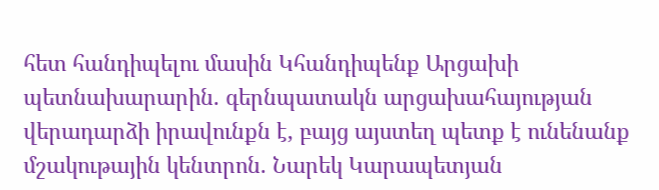հետ հանդիպելու մասին Կհանդիպենք Արցախի պետնախարարին. գերնպատակն արցախահայության վերադարձի իրավունքն է, բայց այստեղ պետք է ունենանք մշակութային կենտրոն. Նարեկ Կարապետյան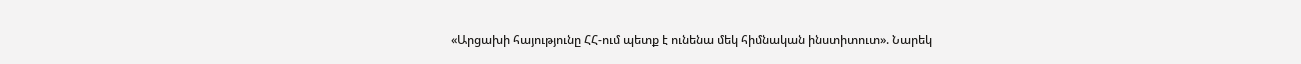«Արցախի հայությունը ՀՀ-ում պետք է ունենա մեկ հիմնական ինստիտուտ». Նարեկ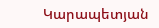Կարապետյան